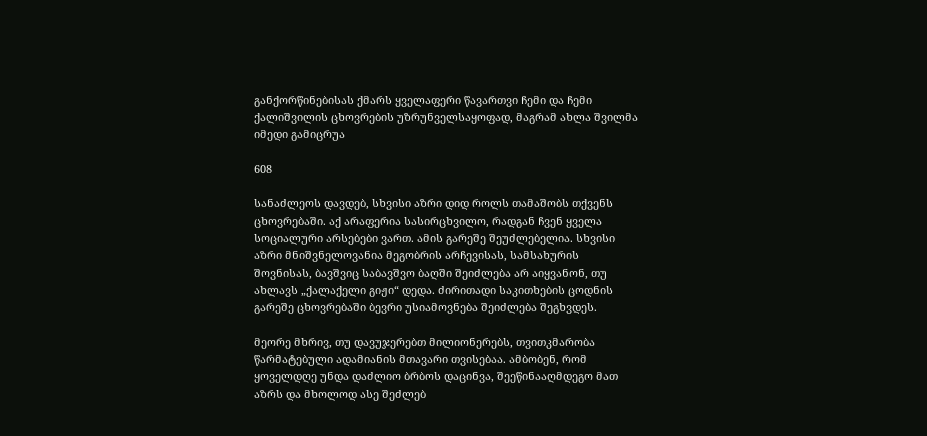განქორწინებისას ქმარს ყველაფერი წავართვი ჩემი და ჩემი ქალიშვილის ცხოვრების უზრუნველსაყოფად, მაგრამ ახლა შვილმა იმედი გამიცრუა

608

სანაძლეოს დავდებ, სხვისი აზრი დიდ როლს თამაშობს თქვენს ცხოვრებაში. აქ არაფერია სასირცხვილო, რადგან ჩვენ ყველა სოციალური არსებები ვართ. ამის გარეშე შეუძლებელია. სხვისი აზრი მნიშვნელოვანია მეგობრის არჩევისას, სამსახურის შოვნისას, ბავშვიც საბავშვო ბაღში შეიძლება არ აიყვანონ, თუ ახლავს „ქალაქელი გიჟი“ დედა. ძირითადი საკითხების ცოდნის გარეშე ცხოვრებაში ბევრი უსიამოვნება შეიძლება შეგხვდეს.

მეორე მხრივ, თუ დავუჯერებთ მილიონერებს, თვითკმარობა წარმატებული ადამიანის მთავარი თვისებაა. ამბობენ, რომ ყოველდღე უნდა დაძლიო ბრბოს დაცინვა, შეეწინააღმდეგო მათ აზრს და მხოლოდ ასე შეძლებ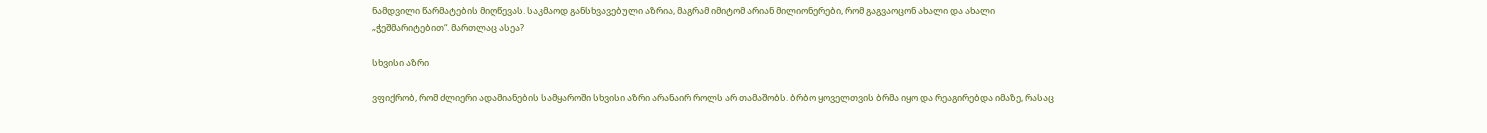ნამდვილი წარმატების მიღწევას. საკმაოდ განსხვავებული აზრია, მაგრამ იმიტომ არიან მილიონერები, რომ გაგვაოცონ ახალი და ახალი „ჭეშმარიტებით“. მართლაც ასეა?

სხვისი აზრი

ვფიქრობ, რომ ძლიერი ადამიანების სამყაროში სხვისი აზრი არანაირ როლს არ თამაშობს. ბრბო ყოველთვის ბრმა იყო და რეაგირებდა იმაზე, რასაც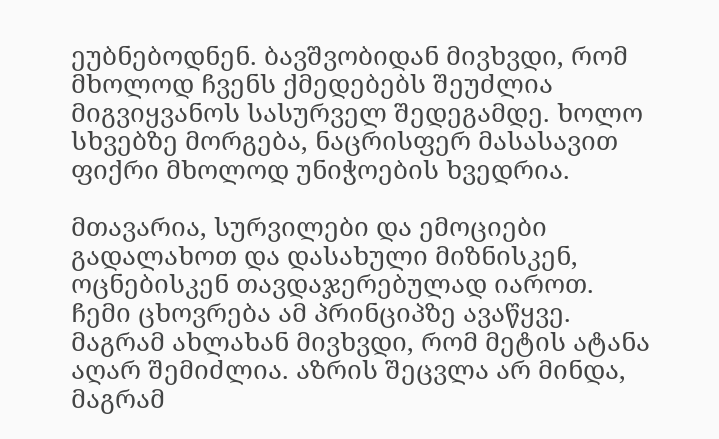ეუბნებოდნენ. ბავშვობიდან მივხვდი, რომ მხოლოდ ჩვენს ქმედებებს შეუძლია მიგვიყვანოს სასურველ შედეგამდე. ხოლო სხვებზე მორგება, ნაცრისფერ მასასავით ფიქრი მხოლოდ უნიჭოების ხვედრია.

მთავარია, სურვილები და ემოციები გადალახოთ და დასახული მიზნისკენ, ოცნებისკენ თავდაჯერებულად იაროთ. ჩემი ცხოვრება ამ პრინციპზე ავაწყვე. მაგრამ ახლახან მივხვდი, რომ მეტის ატანა აღარ შემიძლია. აზრის შეცვლა არ მინდა, მაგრამ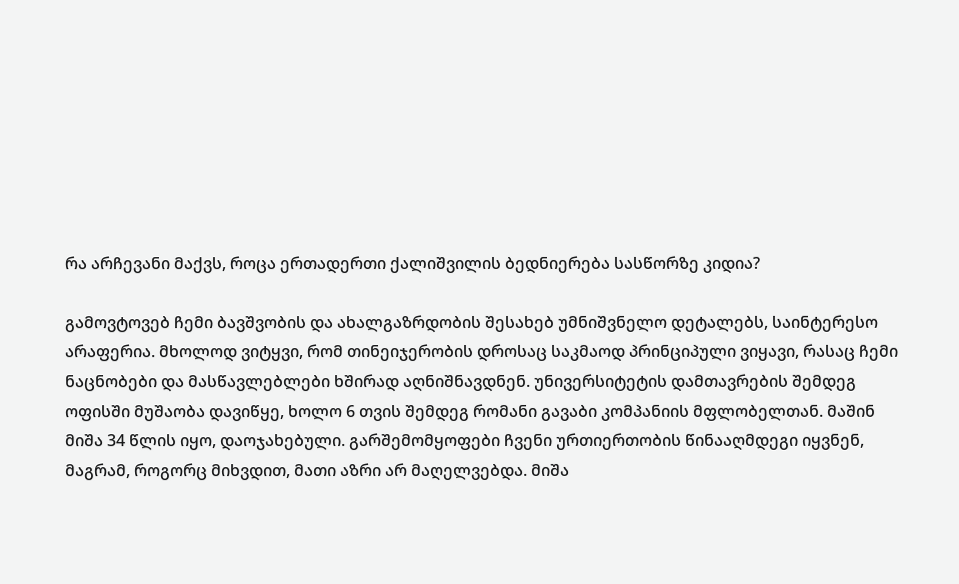რა არჩევანი მაქვს, როცა ერთადერთი ქალიშვილის ბედნიერება სასწორზე კიდია?

გამოვტოვებ ჩემი ბავშვობის და ახალგაზრდობის შესახებ უმნიშვნელო დეტალებს, საინტერესო არაფერია. მხოლოდ ვიტყვი, რომ თინეიჯერობის დროსაც საკმაოდ პრინციპული ვიყავი, რასაც ჩემი ნაცნობები და მასწავლებლები ხშირად აღნიშნავდნენ. უნივერსიტეტის დამთავრების შემდეგ ოფისში მუშაობა დავიწყე, ხოლო 6 თვის შემდეგ რომანი გავაბი კომპანიის მფლობელთან. მაშინ მიშა 34 წლის იყო, დაოჯახებული. გარშემომყოფები ჩვენი ურთიერთობის წინააღმდეგი იყვნენ, მაგრამ, როგორც მიხვდით, მათი აზრი არ მაღელვებდა. მიშა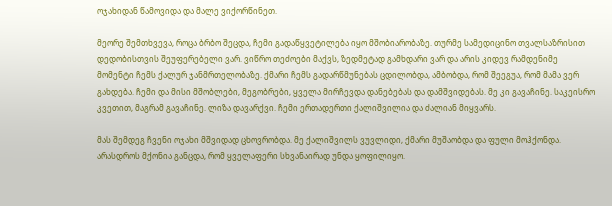ოჯახიდან წამოვიდა და მალე ვიქორწინეთ.

მეორე შემთხვევა, როცა ბრბო შეცდა, ჩემი გადაწყვეტილება იყო მშობიარობაზე. თურმე სამედიცინო თვალსაზრისით დედობისთვის შეუფერებელი ვარ. ვიწრო თეძოები მაქვს, ზედმეტად გამხდარი ვარ და არის კიდევ რამდენიმე მომენტი ჩემს ქალურ ჯანმრთელობაზე. ქმარი ჩემს გადარწმუნებას ცდილობდა, ამბობდა, რომ შეეგუა, რომ მამა ვერ გახდება. ჩემი და მისი მშობლები, მეგობრები, ყველა მირჩევდა დანებებას და დამშვიდებას. მე კი გავაჩინე. საკეისრო კვეთით, მაგრამ გავაჩინე. ლიზა დავარქვი. ჩემი ერთადერთი ქალიშვილია და ძალიან მიყვარს.

მას შემდეგ ჩვენი ოჯახი მშვიდად ცხოვრობდა. მე ქალიშვილს ვუვლიდი, ქმარი მუშაობდა და ფული მოჰქონდა. არასდროს მქონია განცდა, რომ ყველაფერი სხვანაირად უნდა ყოფილიყო.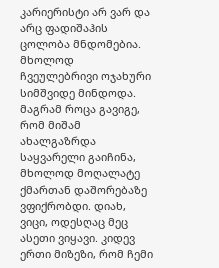კარიერისტი არ ვარ და არც ფადიშაჰის ცოლობა მნდომებია. მხოლოდ ჩვეულებრივი ოჯახური სიმშვიდე მინდოდა. მაგრამ როცა გავიგე, რომ მიშამ ახალგაზრდა საყვარელი გაიჩინა, მხოლოდ მოღალატე ქმართან დაშორებაზე ვფიქრობდი. დიახ, ვიცი, ოდესღაც მეც ასეთი ვიყავი. კიდევ ერთი მიზეზი, რომ ჩემი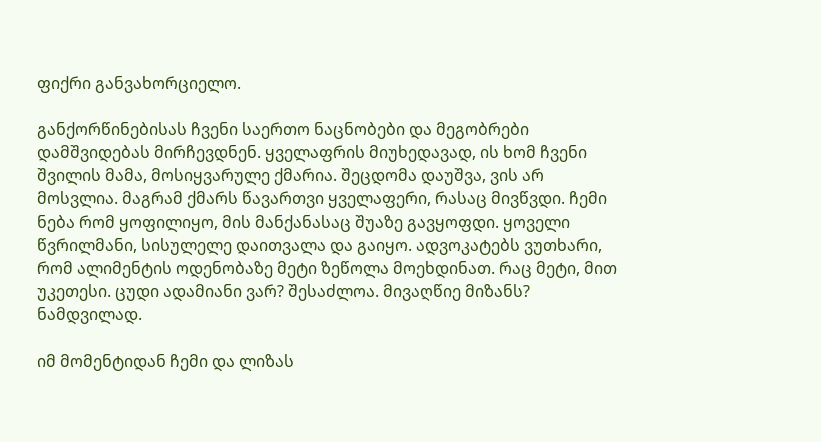ფიქრი განვახორციელო.

განქორწინებისას ჩვენი საერთო ნაცნობები და მეგობრები დამშვიდებას მირჩევდნენ. ყველაფრის მიუხედავად, ის ხომ ჩვენი შვილის მამა, მოსიყვარულე ქმარია. შეცდომა დაუშვა, ვის არ მოსვლია. მაგრამ ქმარს წავართვი ყველაფერი, რასაც მივწვდი. ჩემი ნება რომ ყოფილიყო, მის მანქანასაც შუაზე გავყოფდი. ყოველი წვრილმანი, სისულელე დაითვალა და გაიყო. ადვოკატებს ვუთხარი, რომ ალიმენტის ოდენობაზე მეტი ზეწოლა მოეხდინათ. რაც მეტი, მით უკეთესი. ცუდი ადამიანი ვარ? შესაძლოა. მივაღწიე მიზანს? ნამდვილად.

იმ მომენტიდან ჩემი და ლიზას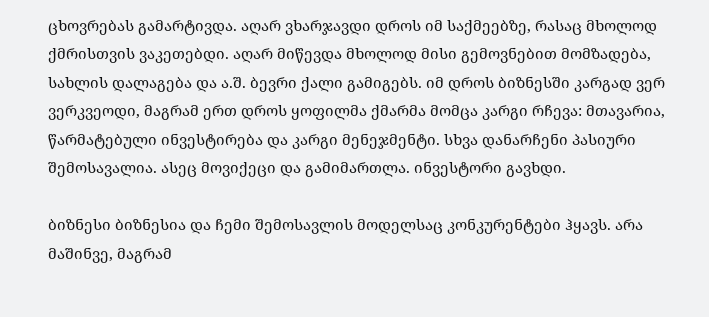ცხოვრებას გამარტივდა. აღარ ვხარჯავდი დროს იმ საქმეებზე, რასაც მხოლოდ ქმრისთვის ვაკეთებდი. აღარ მიწევდა მხოლოდ მისი გემოვნებით მომზადება, სახლის დალაგება და ა.შ. ბევრი ქალი გამიგებს. იმ დროს ბიზნესში კარგად ვერ ვერკვეოდი, მაგრამ ერთ დროს ყოფილმა ქმარმა მომცა კარგი რჩევა: მთავარია, წარმატებული ინვესტირება და კარგი მენეჯმენტი. სხვა დანარჩენი პასიური შემოსავალია. ასეც მოვიქეცი და გამიმართლა. ინვესტორი გავხდი.

ბიზნესი ბიზნესია და ჩემი შემოსავლის მოდელსაც კონკურენტები ჰყავს. არა მაშინვე, მაგრამ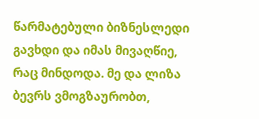წარმატებული ბიზნესლედი გავხდი და იმას მივაღწიე, რაც მინდოდა. მე და ლიზა ბევრს ვმოგზაურობთ,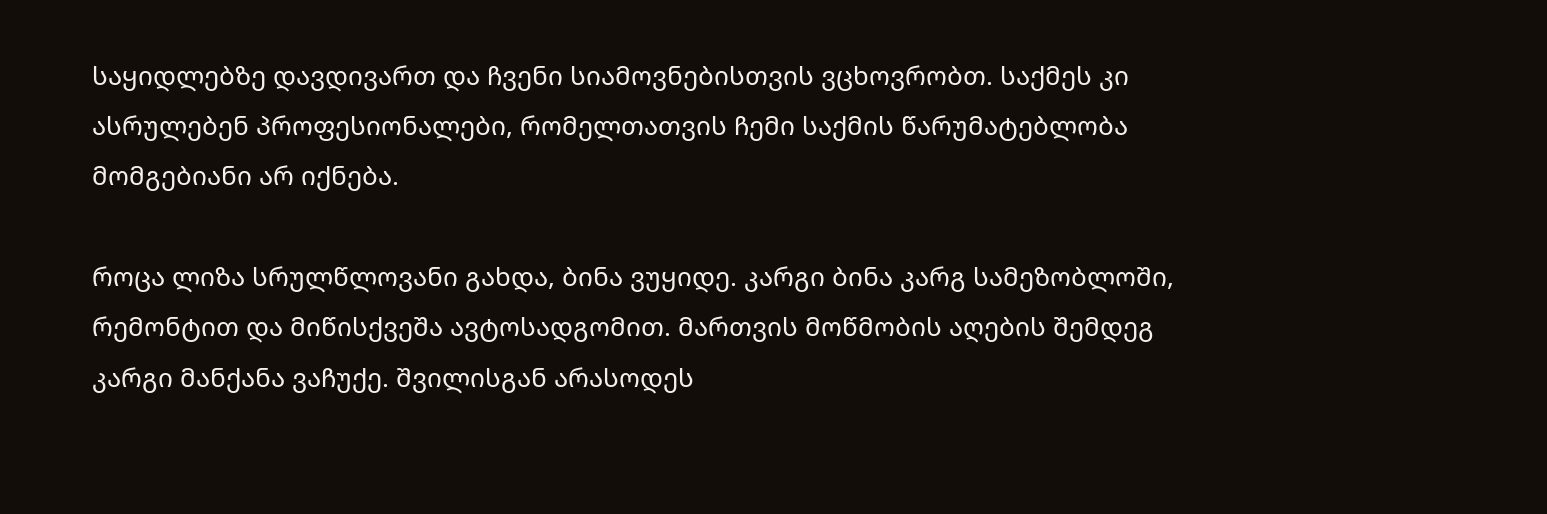საყიდლებზე დავდივართ და ჩვენი სიამოვნებისთვის ვცხოვრობთ. საქმეს კი ასრულებენ პროფესიონალები, რომელთათვის ჩემი საქმის წარუმატებლობა მომგებიანი არ იქნება.

როცა ლიზა სრულწლოვანი გახდა, ბინა ვუყიდე. კარგი ბინა კარგ სამეზობლოში, რემონტით და მიწისქვეშა ავტოსადგომით. მართვის მოწმობის აღების შემდეგ კარგი მანქანა ვაჩუქე. შვილისგან არასოდეს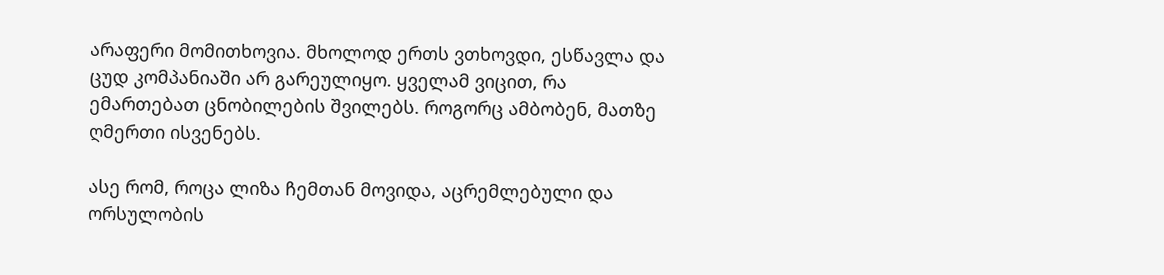არაფერი მომითხოვია. მხოლოდ ერთს ვთხოვდი, ესწავლა და ცუდ კომპანიაში არ გარეულიყო. ყველამ ვიცით, რა ემართებათ ცნობილების შვილებს. როგორც ამბობენ, მათზე ღმერთი ისვენებს.

ასე რომ, როცა ლიზა ჩემთან მოვიდა, აცრემლებული და ორსულობის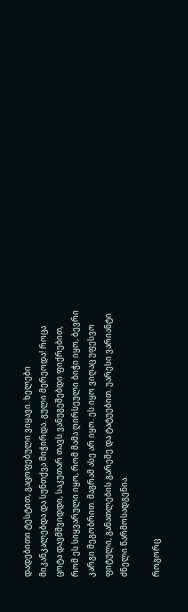დადებითი ტესტით, გაცოფებული ვიყავი. ხელები მიკანკალებდა და სუნთქვა მიჭირდა. გული მერეოდა! როცა ცოტა დავმშვიდდი, საკუთარ თავს ვანუგეშებდი ფიქრებით, რომ ეს სიყვარული იყო, რომ მამა ღირსეული ბიჭი იყო, ბევრი კარგი მეგობრით. მაგრამ ასე არ იყო. ეს იყო ვიღაც უფესვო ფიტული, განათლების გარეშე და ტატუებით. უარესი ვარიანტი ძნელი წარმოსადგენია.

როგორც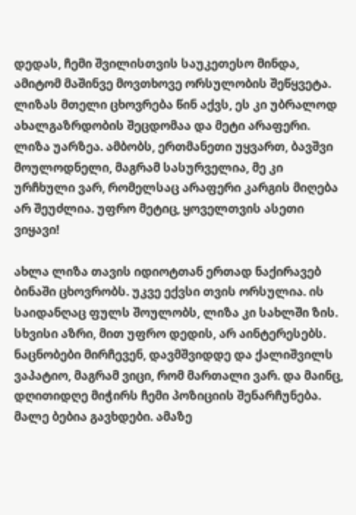დედას, ჩემი შვილისთვის საუკეთესო მინდა, ამიტომ მაშინვე მოვთხოვე ორსულობის შეწყვეტა. ლიზას მთელი ცხოვრება წინ აქვს, ეს კი უბრალოდ ახალგაზრდობის შეცდომაა და მეტი არაფერი. ლიზა უარზეა. ამბობს, ერთმანეთი უყვართ, ბავშვი მოულოდნელი, მაგრამ სასურველია, მე კი ურჩხული ვარ, რომელსაც არაფერი კარგის მიღება არ შეუძლია. უფრო მეტიც, ყოველთვის ასეთი ვიყავი!

ახლა ლიზა თავის იდიოტთან ერთად ნაქირავებ ბინაში ცხოვრობს. უკვე ექვსი თვის ორსულია. ის საიდანღაც ფულს შოულობს, ლიზა კი სახლში ზის. სხვისი აზრი, მით უფრო დედის, არ აინტერესებს. ნაცნობები მირჩევენ, დავმშვიდდე და ქალიშვილს ვაპატიო, მაგრამ ვიცი, რომ მართალი ვარ. და მაინც, დღითიდღე მიჭირს ჩემი პოზიციის შენარჩუნება. მალე ბებია გავხდები. ამაზე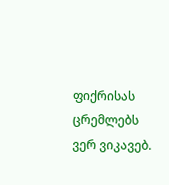ფიქრისას ცრემლებს ვერ ვიკავებ.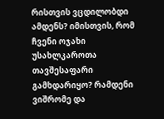რისთვის ვცდილობდი ამდენს? იმისთვის, რომ ჩვენი ოჯახი უსახლკაროთა თავშესაფარი გამხდარიყო? რამდენი ვიშრომე და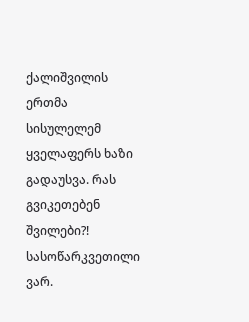ქალიშვილის ერთმა სისულელემ ყველაფერს ხაზი გადაუსვა. რას გვიკეთებენ შვილები?! სასოწარკვეთილი ვარ.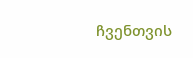ჩვენთვის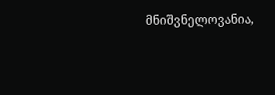მნიშვნელოვანია,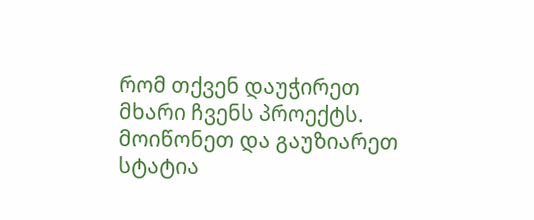რომ თქვენ დაუჭირეთ მხარი ჩვენს პროექტს. მოიწონეთ და გაუზიარეთ სტატია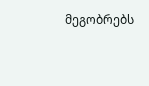მეგობრებს